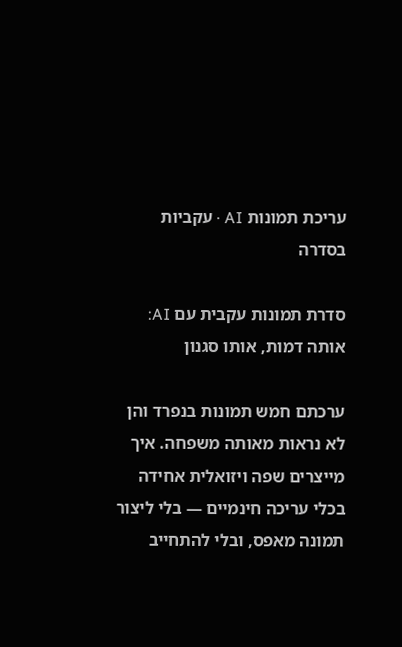עריכת תמונות AI · עקביות בסדרה

סדרת תמונות עקבית עם AI: אותה דמות, אותו סגנון

ערכתם חמש תמונות בנפרד והן לא נראות מאותה משפחה. איך מייצרים שפה ויזואלית אחידה בכלי עריכה חינמיים — בלי ליצור תמונה מאפס, ובלי להתחייב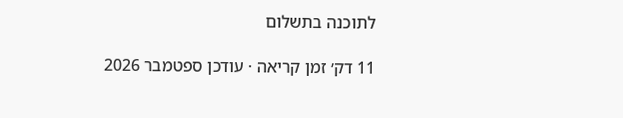לתוכנה בתשלום

11 דק׳ זמן קריאה · עודכן ספטמבר 2026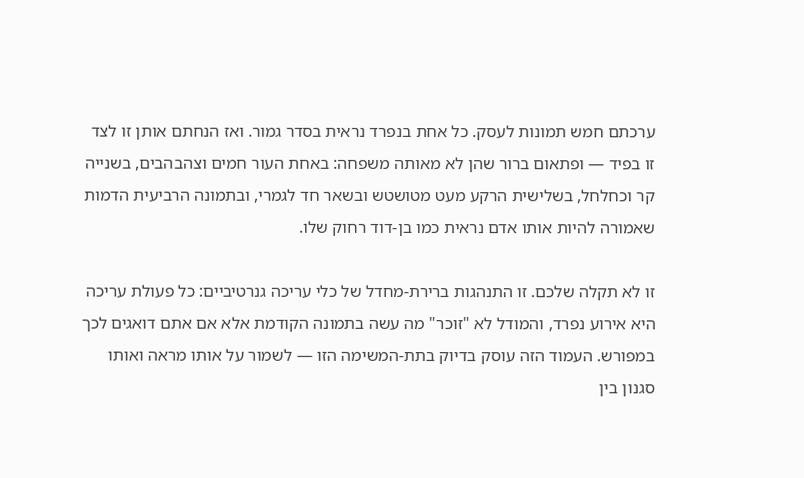ערכתם חמש תמונות לעסק. כל אחת בנפרד נראית בסדר גמור. ואז הנחתם אותן זו לצד זו בפיד — ופתאום ברור שהן לא מאותה משפחה: באחת העור חמים וצהבהבים, בשנייה קר וכחלחל, בשלישית הרקע מעט מטושטש ובשאר חד לגמרי, ובתמונה הרביעית הדמות שאמורה להיות אותו אדם נראית כמו בן-דוד רחוק שלו.

זו לא תקלה שלכם. זו התנהגות ברירת-מחדל של כלי עריכה גנרטיביים: כל פעולת עריכה היא אירוע נפרד, והמודל לא "זוכר" מה עשה בתמונה הקודמת אלא אם אתם דואגים לכך במפורש. העמוד הזה עוסק בדיוק בתת-המשימה הזו — לשמור על אותו מראה ואותו סגנון בין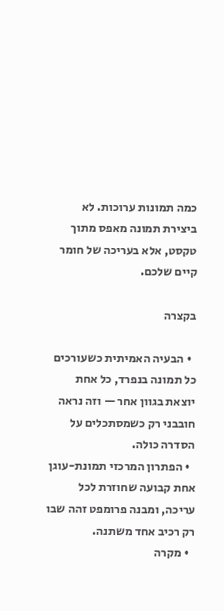כמה תמונות ערוכות. לא ביצירת תמונה מאפס מתוך טקסט, אלא בעריכה של חומר קיים שלכם.

בקצרה

  • הבעיה האמיתית כשעורכים כל תמונה בנפרד, כל אחת יוצאת בגוון אחר — וזה נראה חובבני רק כשמסתכלים על הסדרה כולה.
  • הפתרון המרכזי תמונת-עוגן אחת קבועה שחוזרת לכל עריכה, ומבנה פרומפט זהה שבו רק רכיב אחד משתנה.
  • מקרה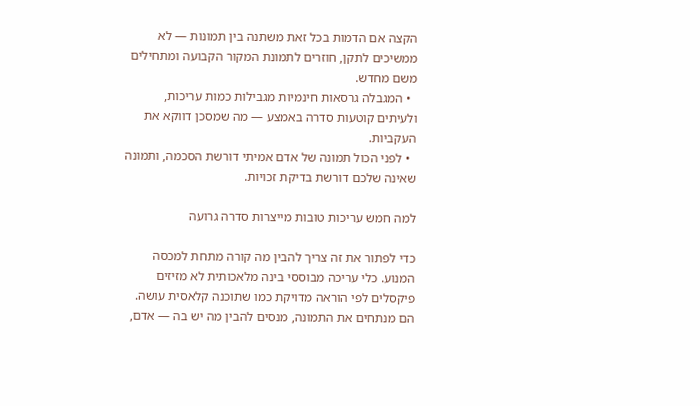הקצה אם הדמות בכל זאת משתנה בין תמונות — לא ממשיכים לתקן, חוזרים לתמונת המקור הקבועה ומתחילים משם מחדש.
  • המגבלה גרסאות חינמיות מגבילות כמות עריכות, ולעיתים קוטעות סדרה באמצע — מה שמסכן דווקא את העקביות.
  • לפני הכול תמונה של אדם אמיתי דורשת הסכמה, ותמונה שאינה שלכם דורשת בדיקת זכויות.

למה חמש עריכות טובות מייצרות סדרה גרועה

כדי לפתור את זה צריך להבין מה קורה מתחת למכסה המנוע. כלי עריכה מבוססי בינה מלאכותית לא מזיזים פיקסלים לפי הוראה מדויקת כמו שתוכנה קלאסית עושה. הם מנתחים את התמונה, מנסים להבין מה יש בה — אדם,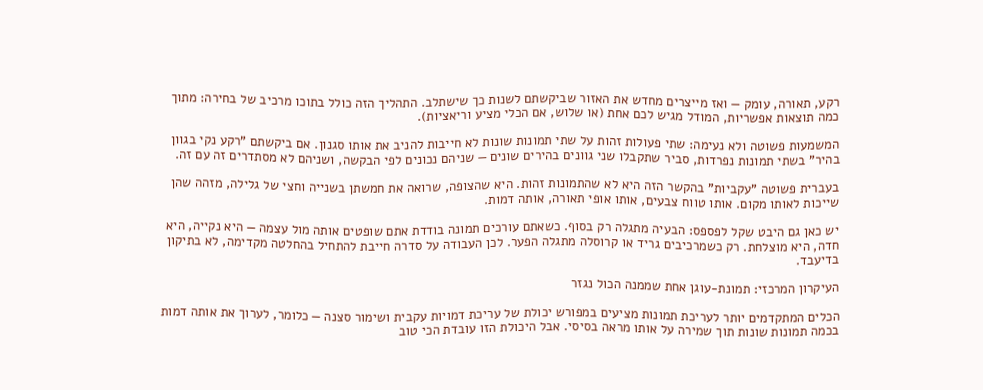רקע, תאורה, עומק — ואז מייצרים מחדש את האזור שביקשתם לשנות כך שישתלב. התהליך הזה כולל בתוכו מרכיב של בחירה: מתוך כמה תוצאות אפשריות, המודל מגיש לכם אחת (או שלוש, אם הכלי מציע וריאציות).

המשמעות פשוטה ולא נעימה: שתי פעולות זהות על שתי תמונות שונות לא חייבות להניב את אותו סגנון. אם ביקשתם "רקע נקי בגוון בהיר" בשתי תמונות נפרדות, סביר שתקבלו שני גוונים בהירים שונים — שניהם נכונים לפי הבקשה, ושניהם לא מסתדרים זה עם זה.

בעברית פשוטה "עקביות" בהקשר הזה היא לא שהתמונות זהות. היא שהצופה, שרואה את חמשתן בשנייה וחצי של גלילה, מזהה שהן שייכות לאותו מקום. אותו טווח צבעים, אותו אופי תאורה, אותה דמות.

יש כאן גם היבט שקל לפספס: הבעיה מתגלה רק בסוף. כשאתם עורכים תמונה בודדת אתם שופטים אותה מול עצמה — היא נקייה, היא חדה, היא מוצלחת. רק כשמרכיבים גריד או קרוסלה מתגלה הפער. לכן העבודה על סדרה חייבת להתחיל בהחלטה מקדימה, לא בתיקון בדיעבד.

העיקרון המרכזי: תמונת-עוגן אחת שממנה הכול נגזר

הכלים המתקדמים יותר לעריכת תמונות מציעים במפורש יכולת של עריכת דמויות עקבית ושימור סצנה — כלומר, לערוך את אותה דמות בכמה תמונות שונות תוך שמירה על אותו מראה בסיסי. אבל היכולת הזו עובדת הכי טוב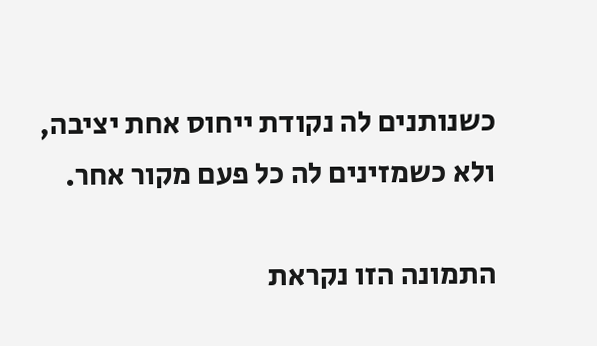כשנותנים לה נקודת ייחוס אחת יציבה, ולא כשמזינים לה כל פעם מקור אחר.

התמונה הזו נקראת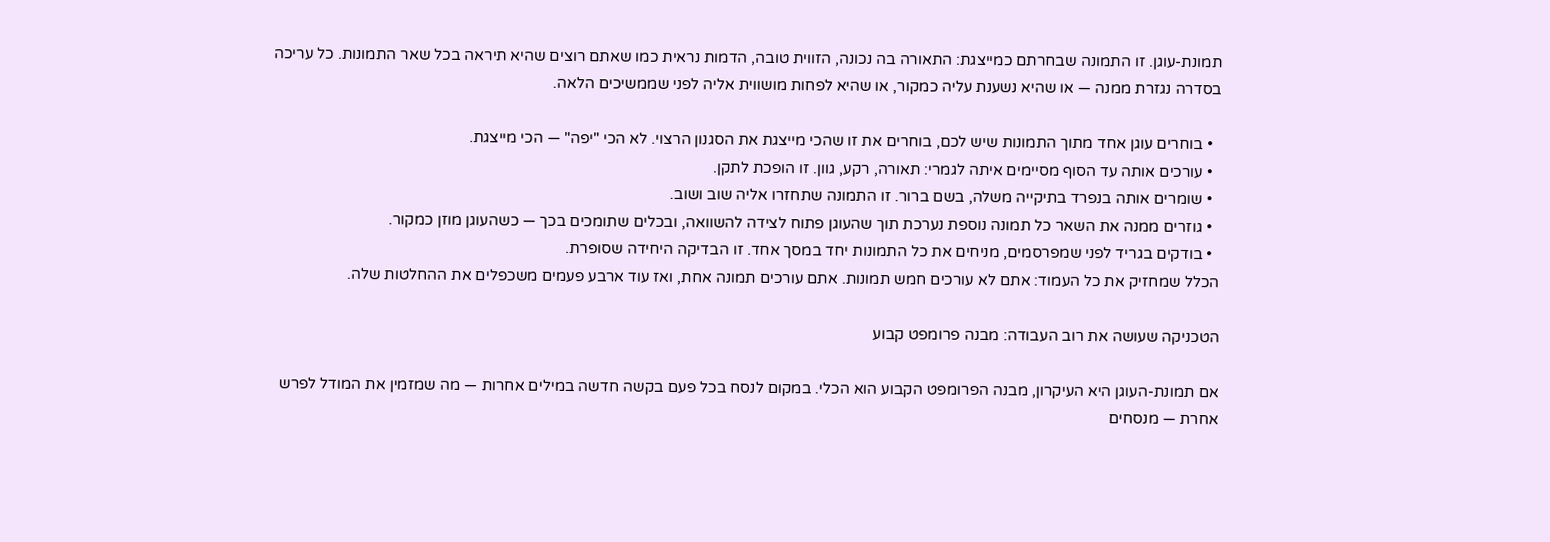תמונת-עוגן. זו התמונה שבחרתם כמייצגת: התאורה בה נכונה, הזווית טובה, הדמות נראית כמו שאתם רוצים שהיא תיראה בכל שאר התמונות. כל עריכה בסדרה נגזרת ממנה — או שהיא נשענת עליה כמקור, או שהיא לפחות מושווית אליה לפני שממשיכים הלאה.

  • בוחרים עוגן אחד מתוך התמונות שיש לכם, בוחרים את זו שהכי מייצגת את הסגנון הרצוי. לא הכי "יפה" — הכי מייצגת.
  • עורכים אותה עד הסוף מסיימים איתה לגמרי: תאורה, רקע, גוון. זו הופכת לתקן.
  • שומרים אותה בנפרד בתיקייה משלה, בשם ברור. זו התמונה שתחזרו אליה שוב ושוב.
  • גוזרים ממנה את השאר כל תמונה נוספת נערכת תוך שהעוגן פתוח לצידה להשוואה, ובכלים שתומכים בכך — כשהעוגן מוזן כמקור.
  • בודקים בגריד לפני שמפרסמים, מניחים את כל התמונות יחד במסך אחד. זו הבדיקה היחידה שסופרת.
הכלל שמחזיק את כל העמוד: אתם לא עורכים חמש תמונות. אתם עורכים תמונה אחת, ואז עוד ארבע פעמים משכפלים את ההחלטות שלה.

הטכניקה שעושה את רוב העבודה: מבנה פרומפט קבוע

אם תמונת-העוגן היא העיקרון, מבנה הפרומפט הקבוע הוא הכלי. במקום לנסח בכל פעם בקשה חדשה במילים אחרות — מה שמזמין את המודל לפרש אחרת — מנסחים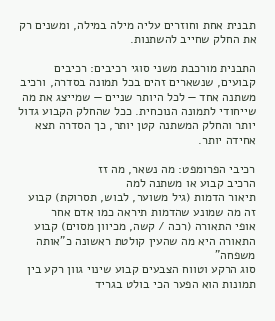תבנית אחת וחוזרים עליה מילה במילה, ומשנים רק את החלק שחייב להשתנות.

התבנית מורכבת משני סוגי רכיבים: רכיבים קבועים, שנשארים זהים בכל תמונה בסדרה, ורכיב משתנה אחד — לכל היותר שניים — שמייצג את מה שייחודי לתמונה הנוכחית. ככל שהחלק הקבוע גדול יותר והחלק המשתנה קטן יותר, כך הסדרה תצא אחידה יותר.

רכיבי הפרומפט: מה נשאר, מה זז
הרכיב קבוע או משתנה למה
תיאור הדמות (גיל משוער, לבוש, תסרוקת) קבוע זה מה שמונע שהדמות תיראה כמו אדם אחר
אופי התאורה (רכה / קשה, מכיוון מסוים) קבוע התאורה היא מה שהעין קולטת ראשונה כ"אותה משפחה"
סוג הרקע וטווח הצבעים קבוע שינוי גוון רקע בין תמונות הוא הפער הכי בולט בגריד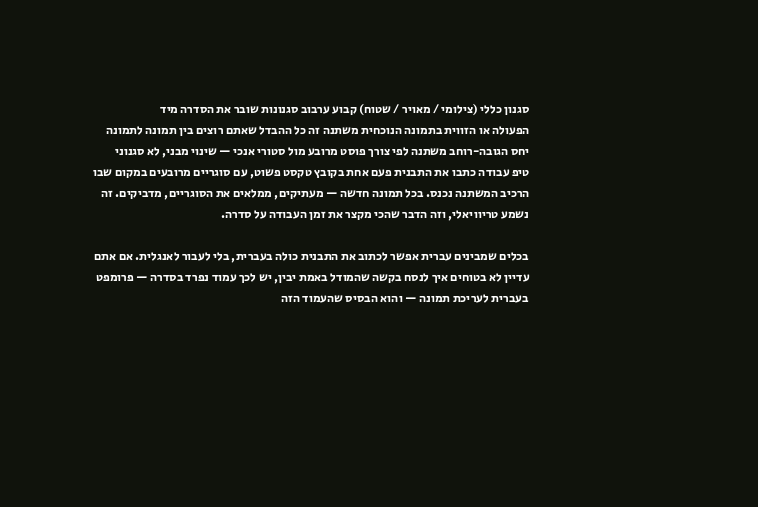סגנון כללי (צילומי / מאויר / שטוח) קבוע ערבוב סגנונות שובר את הסדרה מיד
הפעולה או הזווית בתמונה הנוכחית משתנה זה כל ההבדל שאתם רוצים בין תמונה לתמונה
יחס הגובה-רוחב משתנה לפי צורך פוסט מרובע מול סטורי אנכי — שינוי מבני, לא סגנוני
טיפ עבודה כתבו את התבנית פעם אחת בקובץ טקסט פשוט, עם סוגריים מרובעים במקום שבו הרכיב המשתנה נכנס. בכל תמונה חדשה — מעתיקים, ממלאים את הסוגריים, מדביקים. זה נשמע טריוויאלי, וזה הדבר שהכי מקצר את זמן העבודה על סדרה.

בכלים שמבינים עברית אפשר לכתוב את התבנית כולה בעברית, בלי לעבור לאנגלית. אם אתם עדיין לא בטוחים איך לנסח בקשה שהמודל באמת יבין, יש לכך עמוד נפרד בסדרה — פרומפט בעברית לעריכת תמונה — והוא הבסיס שהעמוד הזה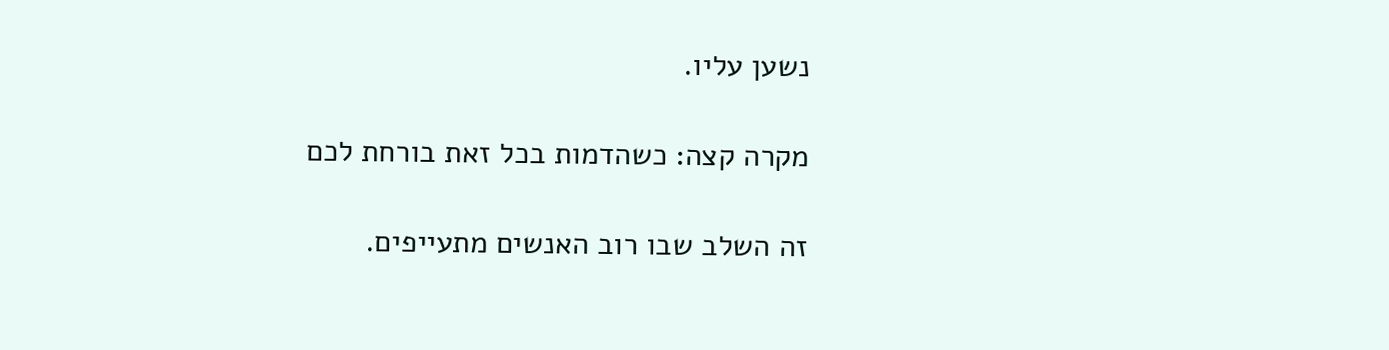נשען עליו.

מקרה קצה: כשהדמות בכל זאת בורחת לכם

זה השלב שבו רוב האנשים מתעייפים.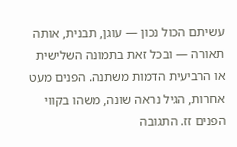עשיתם הכול נכון — עוגן, תבנית, אותה תאורה — ובכל זאת בתמונה השלישית או הרביעית הדמות משתנה. הפנים מעט אחרות, הגיל נראה שונה, משהו בקווי הפנים זז. התגובה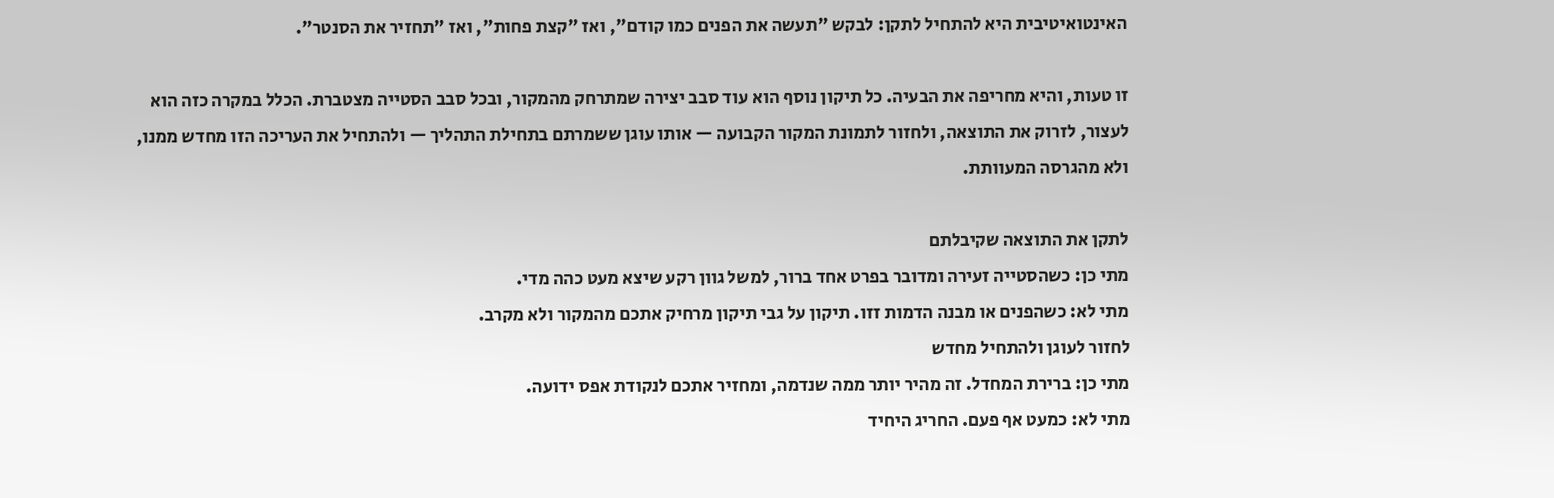האינטואיטיבית היא להתחיל לתקן: לבקש "תעשה את הפנים כמו קודם", ואז "קצת פחות", ואז "תחזיר את הסנטר".

זו טעות, והיא מחריפה את הבעיה. כל תיקון נוסף הוא עוד סבב יצירה שמתרחק מהמקור, ובכל סבב הסטייה מצטברת. הכלל במקרה כזה הוא לעצור, לזרוק את התוצאה, ולחזור לתמונת המקור הקבועה — אותו עוגן ששמרתם בתחילת התהליך — ולהתחיל את העריכה הזו מחדש ממנו, ולא מהגרסה המעוותת.

לתקן את התוצאה שקיבלתם
מתי כן: כשהסטייה זעירה ומדובר בפרט אחד ברור, למשל גוון רקע שיצא מעט כהה מדי.
מתי לא: כשהפנים או מבנה הדמות זזו. תיקון על גבי תיקון מרחיק אתכם מהמקור ולא מקרב.
לחזור לעוגן ולהתחיל מחדש
מתי כן: ברירת המחדל. זה מהיר יותר ממה שנדמה, ומחזיר אתכם לנקודת אפס ידועה.
מתי לא: כמעט אף פעם. החריג היחיד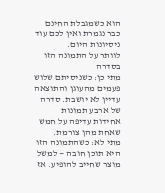הוא כשמגבלת החינם כבר נגמרת ואין לכם עוד ניסיונות היום.
לוותר על התמונה הזו בסדרה
מתי כן: כשניסיתם שלוש פעמים מהעוגן והתוצאה עדיין לא יושבת. סדרה של ארבע תמונות אחידות עדיפה על חמש שאחת מהן צורמת.
מתי לא: כשהתמונה הזו היא תוכן חובה — למשל מוצר שחייב להופיע. אז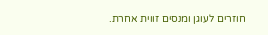חוזרים לעוגן ומנסים זווית אחרת.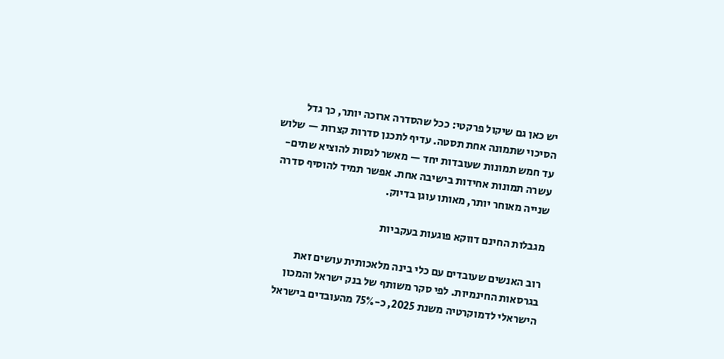יש כאן גם שיקול פרקטי: ככל שהסדרה ארוכה יותר, כך גדל הסיכוי שתמונה אחת תסטה. עדיף לתכנן סדרות קצרות — שלוש עד חמש תמונות שעובדות יחד — מאשר לנסות להוציא שתים-עשרה תמונות אחידות בישיבה אחת. אפשר תמיד להוסיף סדרה שנייה מאוחר יותר, מאותו עוגן בדיוק.

מגבלות החינם דווקא פוגעות בעקביות

רוב האנשים שעובדים עם כלי בינה מלאכותית עושים זאת בגרסאות החינמיות. לפי סקר משותף של בנק ישראל והמכון הישראלי לדמוקרטיה משנת 2025, כ-75% מהעובדים בישראל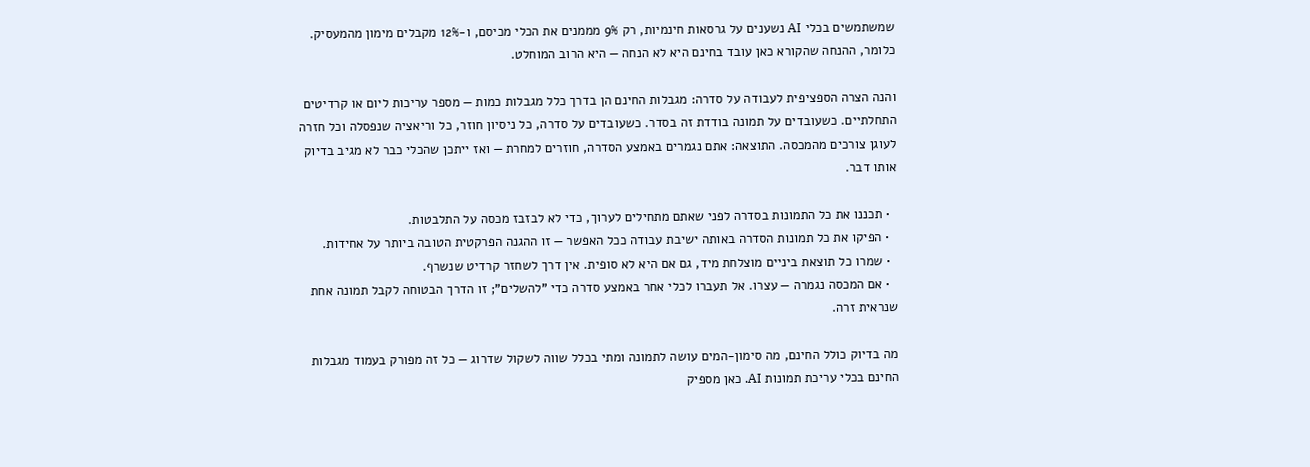שמשתמשים בכלי AI נשענים על גרסאות חינמיות, רק 9% מממנים את הכלי מכיסם, ו-12% מקבלים מימון מהמעסיק. כלומר, ההנחה שהקורא כאן עובד בחינם היא לא הנחה — היא הרוב המוחלט.

והנה הצרה הספציפית לעבודה על סדרה: מגבלות החינם הן בדרך כלל מגבלות כמות — מספר עריכות ליום או קרדיטים התחלתיים. כשעובדים על תמונה בודדת זה בסדר. כשעובדים על סדרה, כל ניסיון חוזר, כל וריאציה שנפסלה וכל חזרה לעוגן צורכים מהמכסה. התוצאה: אתם נגמרים באמצע הסדרה, חוזרים למחרת — ואז ייתכן שהכלי כבר לא מגיב בדיוק אותו דבר.

  • תכננו את כל התמונות בסדרה לפני שאתם מתחילים לערוך, כדי לא לבזבז מכסה על התלבטות.
  • הפיקו את כל תמונות הסדרה באותה ישיבת עבודה ככל האפשר — זו ההגנה הפרקטית הטובה ביותר על אחידות.
  • שמרו כל תוצאת ביניים מוצלחת מיד, גם אם היא לא סופית. אין דרך לשחזר קרדיט שנשרף.
  • אם המכסה נגמרה — עצרו. אל תעברו לכלי אחר באמצע סדרה כדי "להשלים"; זו הדרך הבטוחה לקבל תמונה אחת שנראית זרה.

מה בדיוק כולל החינם, מה סימון-המים עושה לתמונה ומתי בכלל שווה לשקול שדרוג — כל זה מפורק בעמוד מגבלות החינם בכלי עריכת תמונות AI. כאן מספיק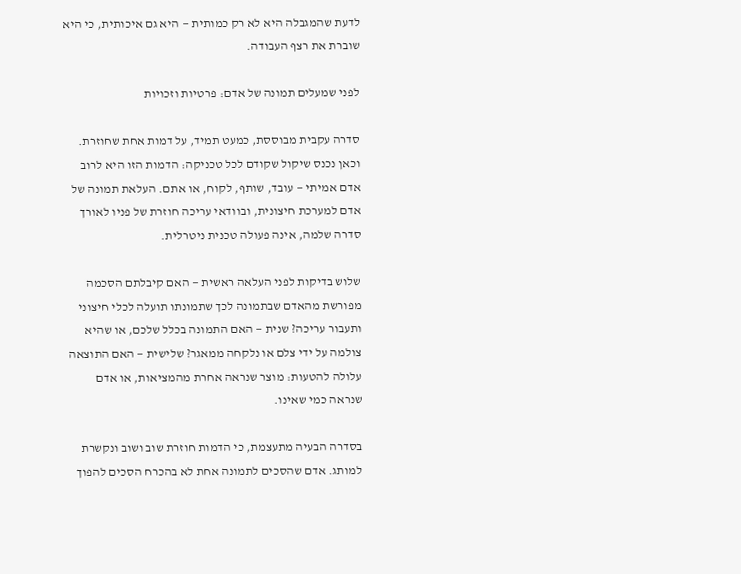לדעת שהמגבלה היא לא רק כמותית — היא גם איכותית, כי היא שוברת את רצף העבודה.

לפני שמעלים תמונה של אדם: פרטיות וזכויות

סדרה עקבית מבוססת, כמעט תמיד, על דמות אחת שחוזרת. וכאן נכנס שיקול שקודם לכל טכניקה: הדמות הזו היא לרוב אדם אמיתי — עובד, שותף, לקוח, או אתם. העלאת תמונה של אדם למערכת חיצונית, ובוודאי עריכה חוזרת של פניו לאורך סדרה שלמה, אינה פעולה טכנית ניטרלית.

שלוש בדיקות לפני העלאה ראשית — האם קיבלתם הסכמה מפורשת מהאדם שבתמונה לכך שתמונתו תועלה לכלי חיצוני ותעבור עריכה? שנית — האם התמונה בכלל שלכם, או שהיא צולמה על ידי צלם או נלקחה ממאגר? שלישית — האם התוצאה עלולה להטעות: מוצר שנראה אחרת מהמציאות, או אדם שנראה כמי שאינו.

בסדרה הבעיה מתעצמת, כי הדמות חוזרת שוב ושוב ונקשרת למותג. אדם שהסכים לתמונה אחת לא בהכרח הסכים להפוך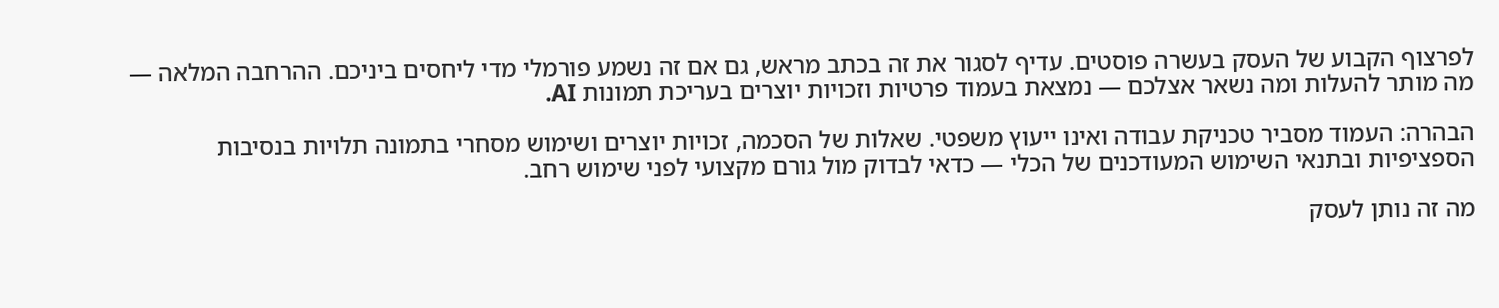לפרצוף הקבוע של העסק בעשרה פוסטים. עדיף לסגור את זה בכתב מראש, גם אם זה נשמע פורמלי מדי ליחסים ביניכם. ההרחבה המלאה — מה מותר להעלות ומה נשאר אצלכם — נמצאת בעמוד פרטיות וזכויות יוצרים בעריכת תמונות AI.

הבהרה: העמוד מסביר טכניקת עבודה ואינו ייעוץ משפטי. שאלות של הסכמה, זכויות יוצרים ושימוש מסחרי בתמונה תלויות בנסיבות הספציפיות ובתנאי השימוש המעודכנים של הכלי — כדאי לבדוק מול גורם מקצועי לפני שימוש רחב.

מה זה נותן לעסק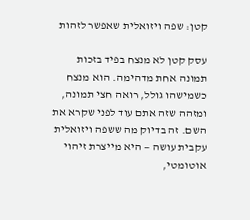קטן: שפה ויזואלית שאפשר לזהות

עסק קטן לא מנצח בפיד בזכות תמונה אחת מדהימה. הוא מנצח כשמישהו גולל, רואה חצי תמונה, ומזהה שזה אתם עוד לפני שקרא את השם. זה בדיוק מה ששפה ויזואלית עקבית עושה — היא מייצרת זיהוי אוטומטי,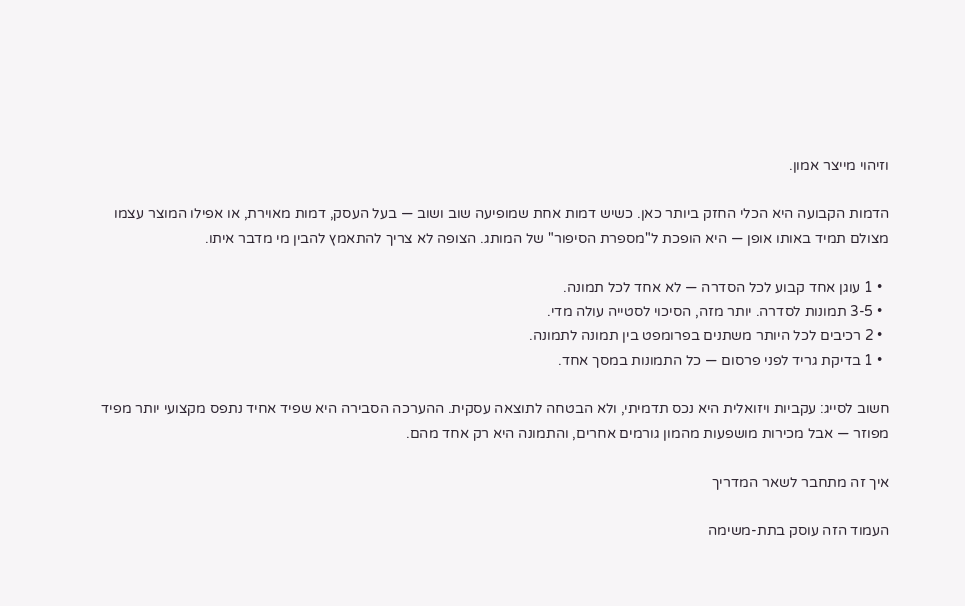וזיהוי מייצר אמון.

הדמות הקבועה היא הכלי החזק ביותר כאן. כשיש דמות אחת שמופיעה שוב ושוב — בעל העסק, דמות מאוירת, או אפילו המוצר עצמו מצולם תמיד באותו אופן — היא הופכת ל"מספרת הסיפור" של המותג. הצופה לא צריך להתאמץ להבין מי מדבר איתו.

  • 1 עוגן אחד קבוע לכל הסדרה — לא אחד לכל תמונה.
  • 3-5 תמונות לסדרה. יותר מזה, הסיכוי לסטייה עולה מדי.
  • 2 רכיבים לכל היותר משתנים בפרומפט בין תמונה לתמונה.
  • 1 בדיקת גריד לפני פרסום — כל התמונות במסך אחד.

חשוב לסייג: עקביות ויזואלית היא נכס תדמיתי, ולא הבטחה לתוצאה עסקית. ההערכה הסבירה היא שפיד אחיד נתפס מקצועי יותר מפיד מפוזר — אבל מכירות מושפעות מהמון גורמים אחרים, והתמונה היא רק אחד מהם.

איך זה מתחבר לשאר המדריך

העמוד הזה עוסק בתת-משימה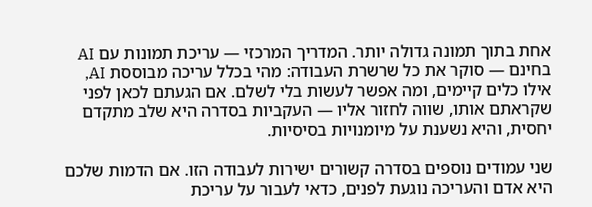אחת בתוך תמונה גדולה יותר. המדריך המרכזי — עריכת תמונות עם AI בחינם — סוקר את כל שרשרת העבודה: מהי בכלל עריכה מבוססת AI, אילו כלים קיימים, ומה אפשר לעשות בלי לשלם. אם הגעתם לכאן לפני שקראתם אותו, שווה לחזור אליו — העקביות בסדרה היא שלב מתקדם יחסית, והיא נשענת על מיומנויות בסיסיות.

שני עמודים נוספים בסדרה קשורים ישירות לעבודה הזו. אם הדמות שלכם היא אדם והעריכה נוגעת לפנים, כדאי לעבור על עריכת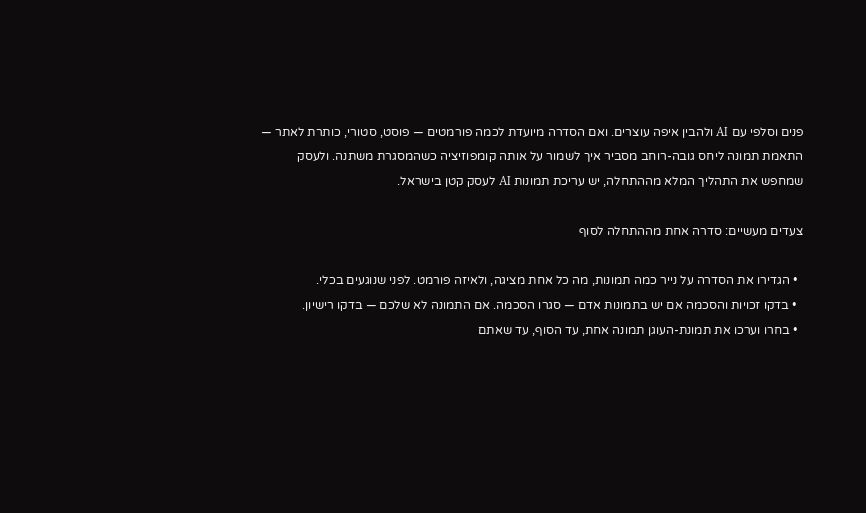פנים וסלפי עם AI ולהבין איפה עוצרים. ואם הסדרה מיועדת לכמה פורמטים — פוסט, סטורי, כותרת לאתר — התאמת תמונה ליחס גובה-רוחב מסביר איך לשמור על אותה קומפוזיציה כשהמסגרת משתנה. ולעסק שמחפש את התהליך המלא מההתחלה, יש עריכת תמונות AI לעסק קטן בישראל.

צעדים מעשיים: סדרה אחת מההתחלה לסוף

  • הגדירו את הסדרה על נייר כמה תמונות, מה כל אחת מציגה, ולאיזה פורמט. לפני שנוגעים בכלי.
  • בדקו זכויות והסכמה אם יש בתמונות אדם — סגרו הסכמה. אם התמונה לא שלכם — בדקו רישיון.
  • בחרו וערכו את תמונת-העוגן תמונה אחת, עד הסוף, עד שאתם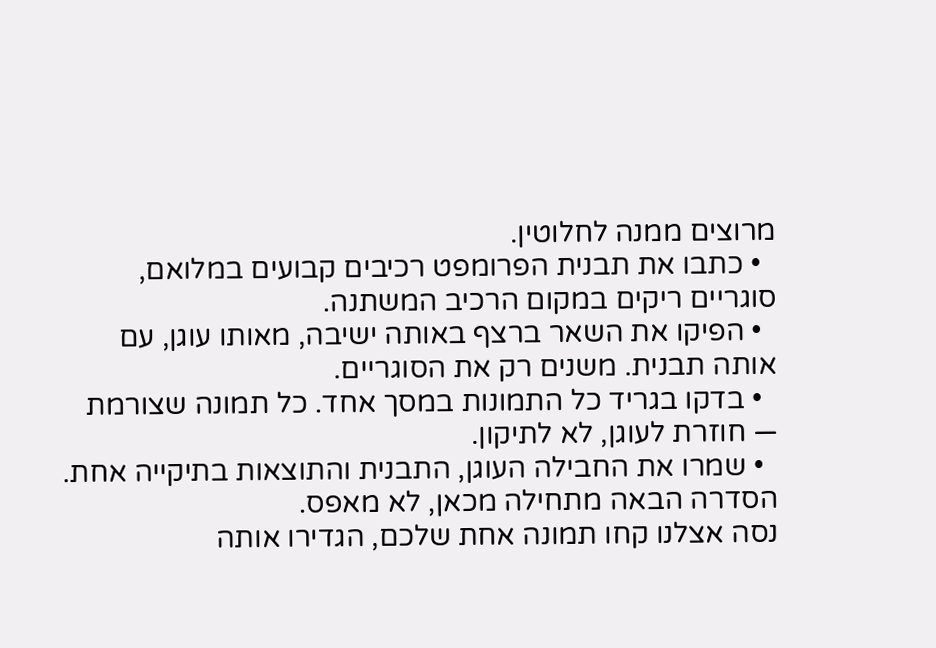מרוצים ממנה לחלוטין.
  • כתבו את תבנית הפרומפט רכיבים קבועים במלואם, סוגריים ריקים במקום הרכיב המשתנה.
  • הפיקו את השאר ברצף באותה ישיבה, מאותו עוגן, עם אותה תבנית. משנים רק את הסוגריים.
  • בדקו בגריד כל התמונות במסך אחד. כל תמונה שצורמת — חוזרת לעוגן, לא לתיקון.
  • שמרו את החבילה העוגן, התבנית והתוצאות בתיקייה אחת. הסדרה הבאה מתחילה מכאן, לא מאפס.
נסה אצלנו קחו תמונה אחת שלכם, הגדירו אותה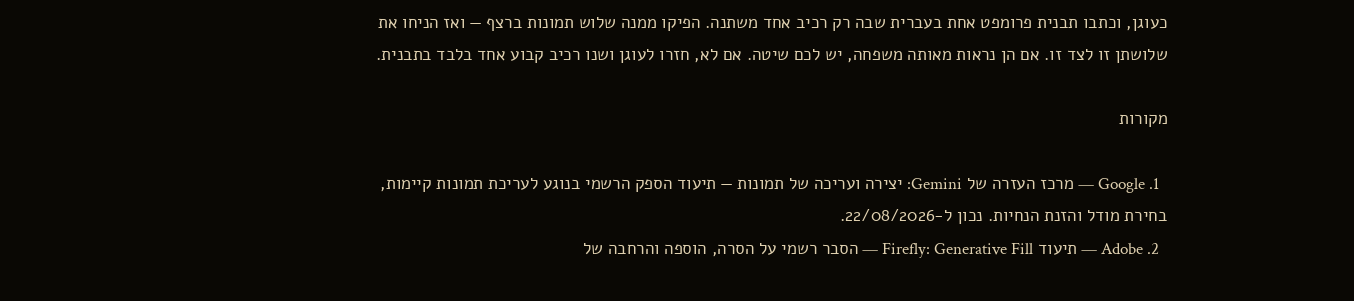כעוגן, וכתבו תבנית פרומפט אחת בעברית שבה רק רכיב אחד משתנה. הפיקו ממנה שלוש תמונות ברצף — ואז הניחו את שלושתן זו לצד זו. אם הן נראות מאותה משפחה, יש לכם שיטה. אם לא, חזרו לעוגן ושנו רכיב קבוע אחד בלבד בתבנית.

מקורות

  1. Google — מרכז העזרה של Gemini: יצירה ועריכה של תמונות — תיעוד הספק הרשמי בנוגע לעריכת תמונות קיימות, בחירת מודל והזנת הנחיות. נכון ל-22/08/2026.
  2. Adobe — תיעוד Firefly: Generative Fill — הסבר רשמי על הסרה, הוספה והרחבה של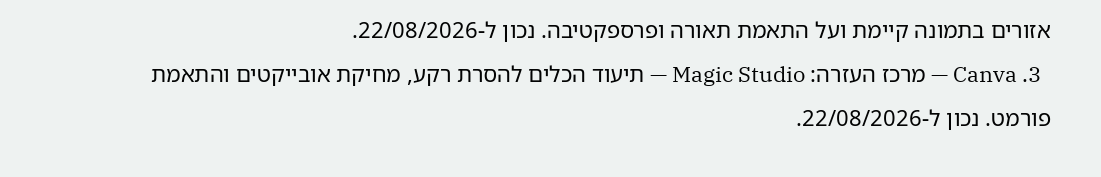אזורים בתמונה קיימת ועל התאמת תאורה ופרספקטיבה. נכון ל-22/08/2026.
  3. Canva — מרכז העזרה: Magic Studio — תיעוד הכלים להסרת רקע, מחיקת אובייקטים והתאמת פורמט. נכון ל-22/08/2026.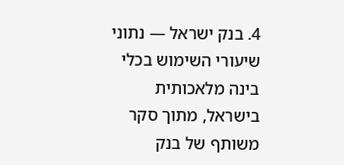4. בנק ישראל — נתוני שיעורי השימוש בכלי בינה מלאכותית בישראל, מתוך סקר משותף של בנק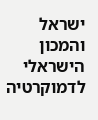ישראל והמכון הישראלי לדמוקרטיה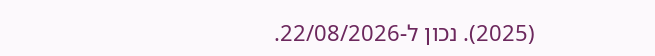(2025). נכון ל-22/08/2026.